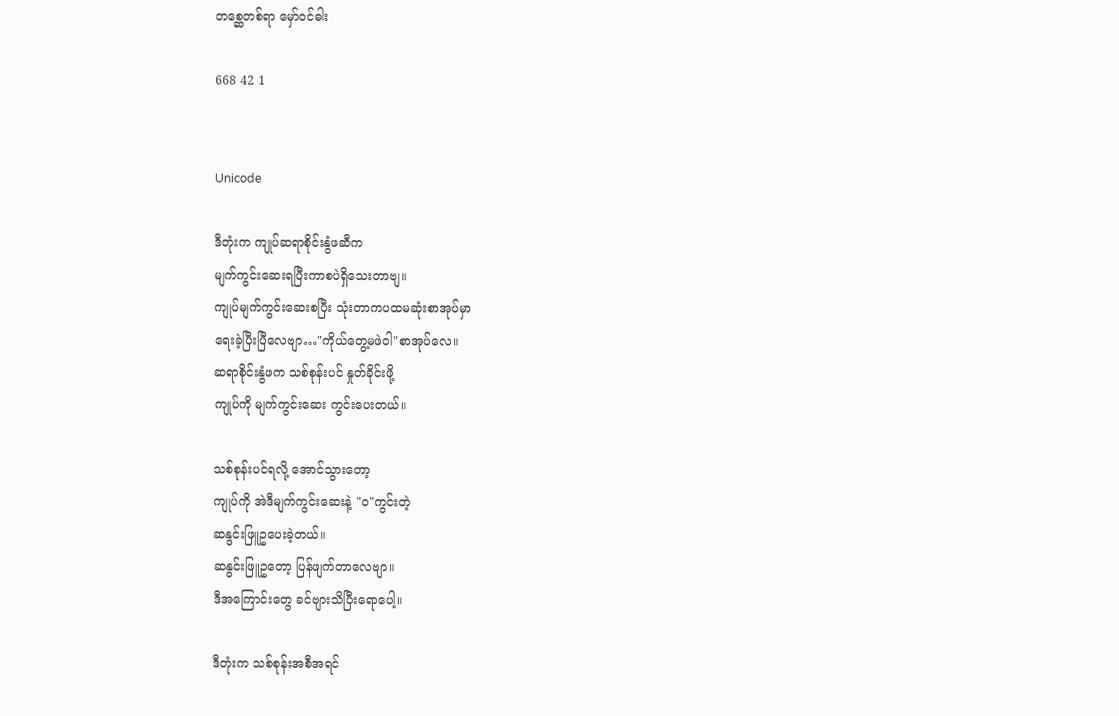တစ္ဆေတစ်ရာ မှော်ဝင်ဓါး

668 42 1


Unicode

ဒီတုံးက ကျုပ်ဆရာစိုင်းနွံဖဆီက
မျက်ကွင်းဆေးရပြီးကာစပဲရှိသေးတာဗျ။
ကျုပ်မျက်ကွင်းဆေးစပြီး သုံးတာကပထမဆုံးစာအုပ်မှာ
ရေးခဲ့ပြီးပြီလေဗျာ…"ကိုယ်တွေ့မဖဲဝါ"စာအုပ်လေ။
ဆရာစိုင်းနွံဖက သစ်စုန်းပင် နှုတ်ခိုင်းဖို့
ကျုပ်ကို မျက်ကွင်းဆေး ကွင်းပေးတယ်။

သစ်စုန်းပင်ရလို့ အောင်သွားတော့
ကျုပ်ကို အဲဒီမျက်ကွင်းဆေးနဲ့ "ဝ"ကွင်းတဲ့
ဆနွင်းဖြူဥပေးခဲ့တယ်။
ဆနွင်းဖြူဥတော့ ပြန်ဖျက်တာလေဗျာ။
ဒီအကြောင်းတွေ ခင်ဗျားသိပြီးရောပေါ့။

ဒီတုံးက သစ်စုန်းအစီအရင်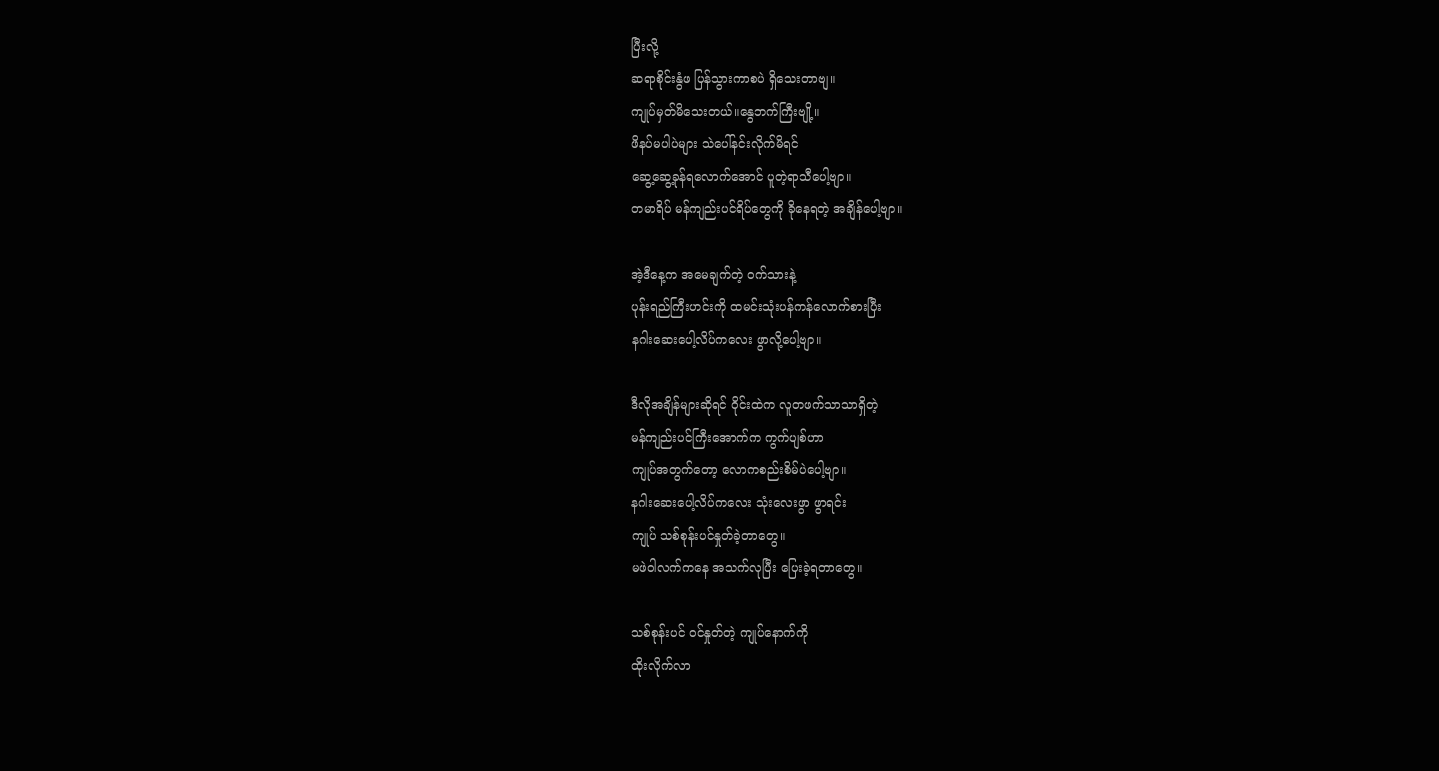ပြီးလို့
ဆရာစိုင်းနွံဖ ပြန်သွားကာစပဲ ရှိသေးတာဗျ။
ကျုပ်မှတ်မိသေးတယ်။နွေဘက်ကြီးဗျို့။
ဖိနပ်မပါပဲများ သဲပေါ်နင်းလိုက်မိရင်
ဆွေ့ဆွေ့ခုန်ရလောက်အောင် ပူတဲ့ရာသီပေါ့ဗျာ။
တမာရိပ် မန်ကျည်းပင်ရိပ်တွေကို ခိုနေရတဲ့ အချိန်ပေါ့ဗျာ။

အဲ့ဒီနေ့က အမေချက်တဲ့ ဝက်သားနဲ့
ပုန်းရည်ကြီးဟင်းကို ထမင်းသုံးပန်ကန်လောက်စားပြီး
နဂါးဆေးပေါ့လိပ်ကလေး ဖွာလို့ပေါ့ဗျာ။

ဒီလိုအချိန်များဆိုရင် ဝိုင်းထဲက လူတဖက်သာသာရှိတဲ့
မန်ကျည်းပင်ကြီးအောက်က ကွက်ပျစ်ဟာ
ကျုပ်အတွက်တော့ လောကစည်းစိမ်ပဲပေါ့ဗျာ။
နဂါးဆေးပေါ့လိပ်ကလေး သုံးလေးဖွာ ဖွာရင်း
ကျုပ် သစ်စုန်းပင်နှုတ်ခဲ့တာတွေ။
မဖဲဝါလက်ကနေ အသက်လုပြီး ပြေးခဲ့ရတာတွေ။

သစ်စုန်းပင် ဝင်နှုတ်တဲ့ ကျုပ်နောက်ကို
ထိုးလိုက်လာ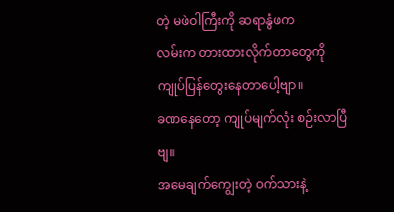တဲ့ မဖဲဝါကြီးကို ဆရာနွံဖက
လမ်းက တားထားလိုက်တာတွေကို ကျုပ်ပြန်တွေးနေတာပေါ့ဗျာ။
ခဏနေတော့ ကျုပ်မျက်လုံး စဉ်းလာပြီဗျ။
အမေချက်ကျွေးတဲ့ ဝက်သားနဲ့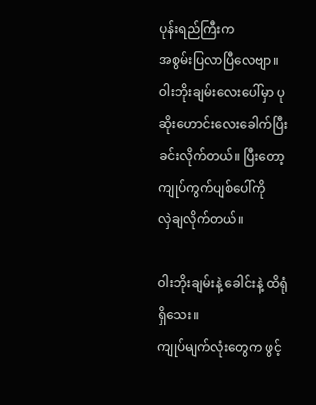ပုန်းရည်ကြီးက
အစွမ်းပြလာပြီလေဗျာ။
ဝါးဘိုးချမ်းလေးပေါ်မှာ ပုဆိုးဟောင်းလေးခေါက်ပြီး
ခင်းလိုက်တယ်။ ပြီးတော့ ကျုပ်ကွက်ပျစ်ပေါ်ကို
လှဲချလိုက်တယ်။

ဝါးဘိုးချမ်းနဲ့ ခေါင်းနဲ့ ထိရုံရှိသေး။
ကျုပ်မျက်လုံးတွေက ဖွင့်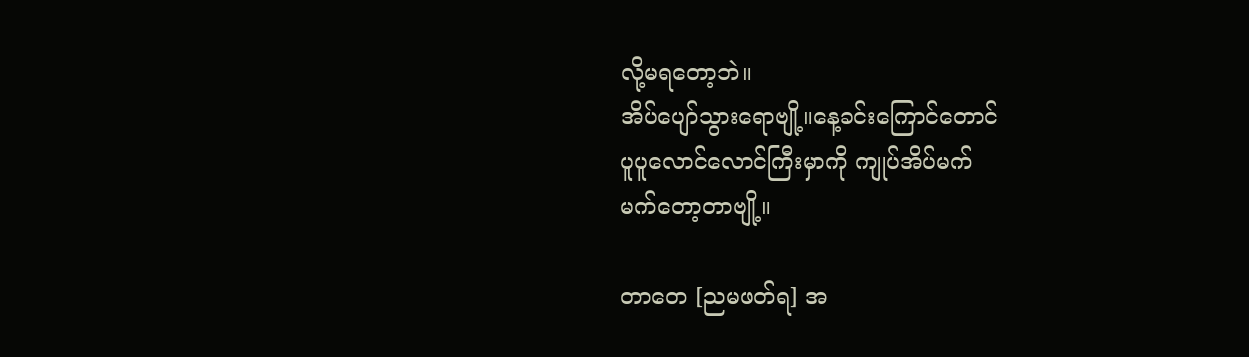လို့မရတော့ဘဲ။
အိပ်ပျော်သွားရောဗျို့။နေ့ခင်းကြောင်တောင်
ပူပူလောင်လောင်ကြီးမှာကို ကျုပ်အိပ်မက်
မက်တော့တာဗျို့။

တာတေ [ညမဖတ်ရ] အ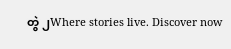တွဲ ၂Where stories live. Discover now